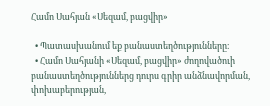Համո Սահյան «Սեզամ, բացվիր»

  • Պատասխանում եք բանաստեղծությունները։
  • Համո Սահյանի «Սեզամ, բացվիր» ժողովածուի բանաստեղծություններց դուրս գրիր անձնավորման, փոխաբերության,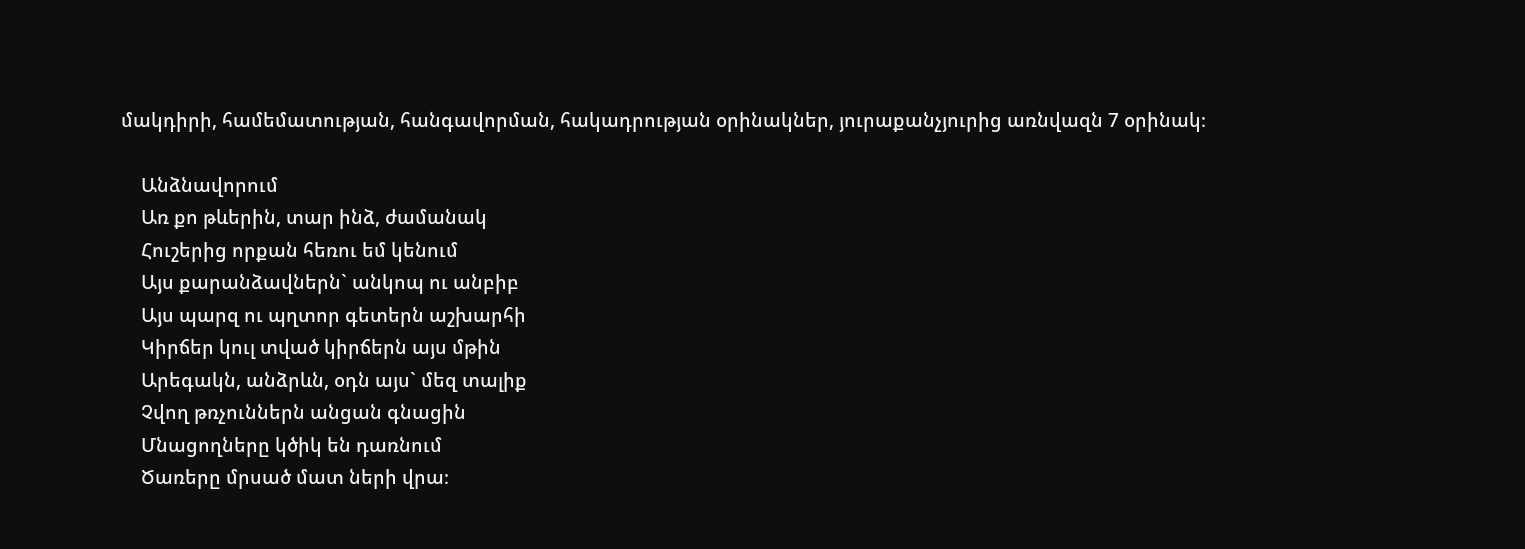մակդիրի, համեմատության, հանգավորման, հակադրության օրինակներ, յուրաքանչյուրից առնվազն 7 օրինակ։

    Անձնավորում
    Առ քո թևերին, տար ինձ, ժամանակ
    Հուշերից որքան հեռու եմ կենում
    Այս քարանձավներն` անկոպ ու անբիբ
    Այս պարզ ու պղտոր գետերն աշխարհի
    Կիրճեր կուլ տված կիրճերն այս մթին
    Արեգակն, անձրևն, օդն այս` մեզ տալիք
    Չվող թռչուններն անցան գնացին
    Մնացողները կծիկ են դառնում
    Ծառերը մրսած մատ ների վրա։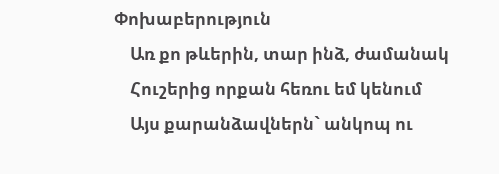Փոխաբերություն
    Առ քո թևերին, տար ինձ, ժամանակ
    Հուշերից որքան հեռու եմ կենում
    Այս քարանձավներն` անկոպ ու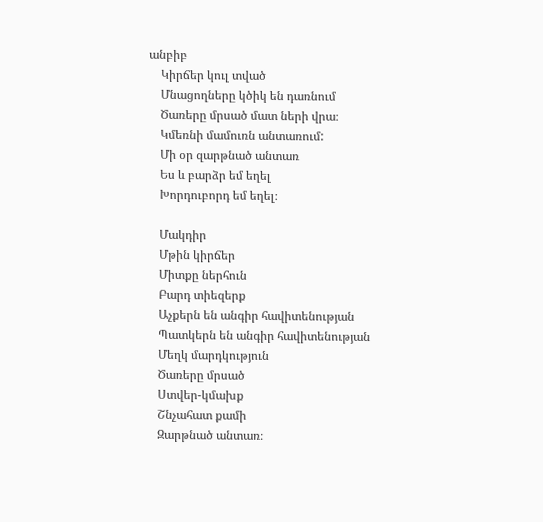անբիբ
    Կիրճեր կուլ տված
    Մնացողները կծիկ են դառնում
    Ծառերը մրսած մատ ների վրա։
    Կմեռնի մամուռն անտառում:
    Մի օր զարթնած անտառ
    Ես և բարձր եմ եղել
    Խորդուբորդ եմ եղել։

    Մակդիր
    Մթին կիրճեր
    Միտքը ներհուն
    Բարդ տիեզերք
    Աչքերն են անգիր հավիտենության
    Պատկերն են անգիր հավիտենության
    Մեղկ մարդկություն
    Ծառերը մրսած
    Ստվեր-կմախք
    Շնչահատ քամի
    Զարթնած անտառ։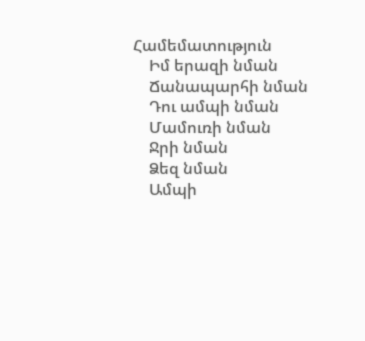Համեմատություն
    Իմ երազի նման
    Ճանապարհի նման
    Դու ամպի նման
    Մամուռի նման
    Ջրի նման
    Ձեզ նման
    Ամպի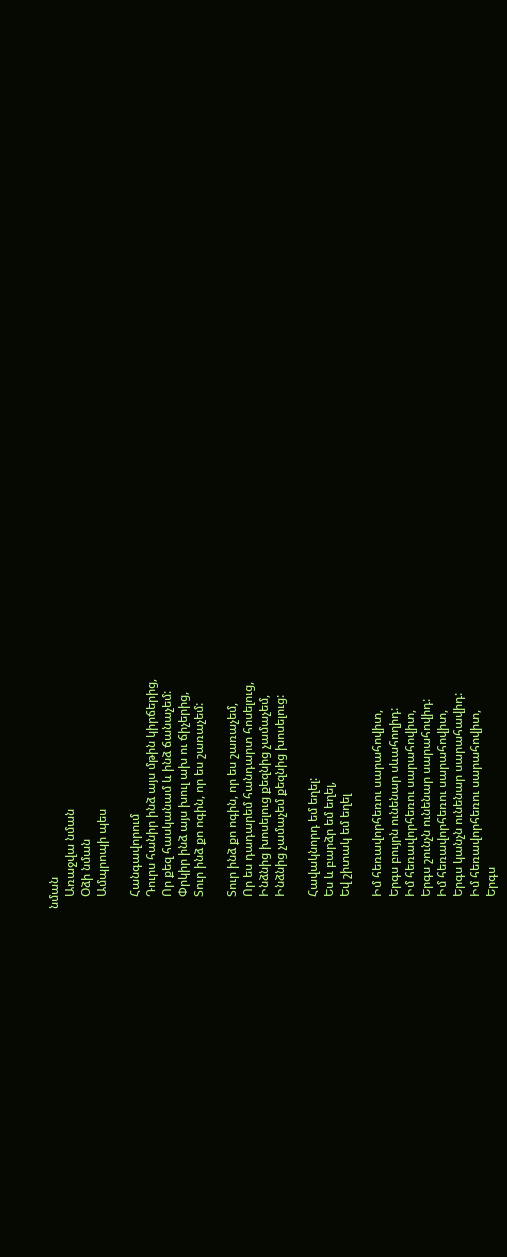նման
    Առաջվա նման
    Օձի նման
    Ամպրոպի պես

    Հանգավորում
    Դուրս հանիր ինձ այս մթին կիրճերից,
    Որ քեզ հասկանամ և ինձ ճանաչեմ:
    Փրկիր ինձ այս խուլ ախ ու ճիչերից,
    Տուր ինձ քո ոգին, որ ես շառաչեմ:

    Տուր ինձ քո ոգին, որ ես շառաչեմ,
    Որ ես դադարեմ հանդարտ հոսելուց,
    Ինձնից խոսելուց քեզնից չամաչեմ,
    Ինձնից չամաչեմ քեզնից խոսելուց:

    Հավակնորդ եմ եղել:
    Ես և բարձր եմ եղել,
    Եվ շիտակ եմ եղել

    Իմ հեռավորհեռու սարահովիտ,
    Երգս բույրն ունենար սևահողիդ:
    Իմ հեռավորհեռու սարահովիտ,
    Երգս շունչն ունենար սարահովիդ:
    Իմ հեռավորհեռու սարահովիտ,
    Երգս կանչն ունենար սարահավիդ:
    Իմ հեռավորհեռու սարահովիտ,
    Երգս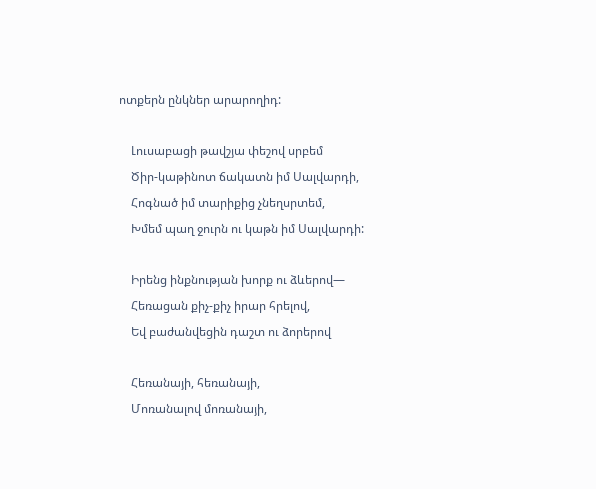ոտքերն ընկներ արարողիդ:

    Լուսաբացի թավշյա փեշով սրբեմ
    Ծիր-կաթինոտ ճակատն իմ Սալվարդի,
    Հոգնած իմ տարիքից չնեղսրտեմ,
    Խմեմ պաղ ջուրն ու կաթն իմ Սալվարդի:

    Իրենց ինքնության խորք ու ձևերով—
    Հեռացան քիչ-քիչ իրար հրելով,
    Եվ բաժանվեցին դաշտ ու ձորերով

    Հեռանայի, հեռանայի,
    Մոռանալով մոռանայի,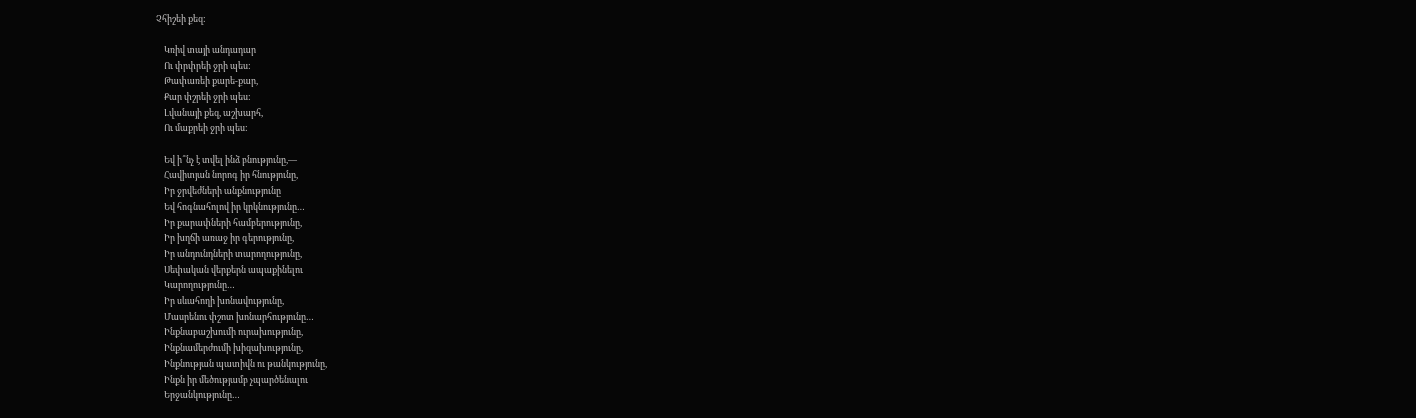Չհիշեի քեզ:

    Կռիվ տայի անդադար
    Ու փրփրեի ջրի պես:
    Թափառեի քարե-քար,
    Քար փշրեի ջրի պես:
    Լվանայի քեզ, աշխարհ,
    Ու մաքրեի ջրի պես:

    Եվ ի՞նչ է տվել ինձ բնությունը,—
    Հավիտյան նորոգ իր հնությունը,
    Իր ջրվեժների անքնությունը
    Եվ հոգնահոլով իր կրկնությունը…
    Իր քարափների համբերությունը,
    Իր խղճի առաջ իր գերությունը,
    Իր անդունդների տարողությունը,
    Սեփական վերքերն ապաքինելու
    Կարողությունը…
    Իր սևահողի խոնավությունը,
    Մասրենու փշոտ խոնարհությունը…
    Ինքնաբաշխումի ուրախությունը,
    Ինքնամերժումի խիզախությունը,
    Ինքնության պատիվն ու թանկությունը,
    Ինքն իր մեծությամբ չպարծենալու
    Երջանկությունը…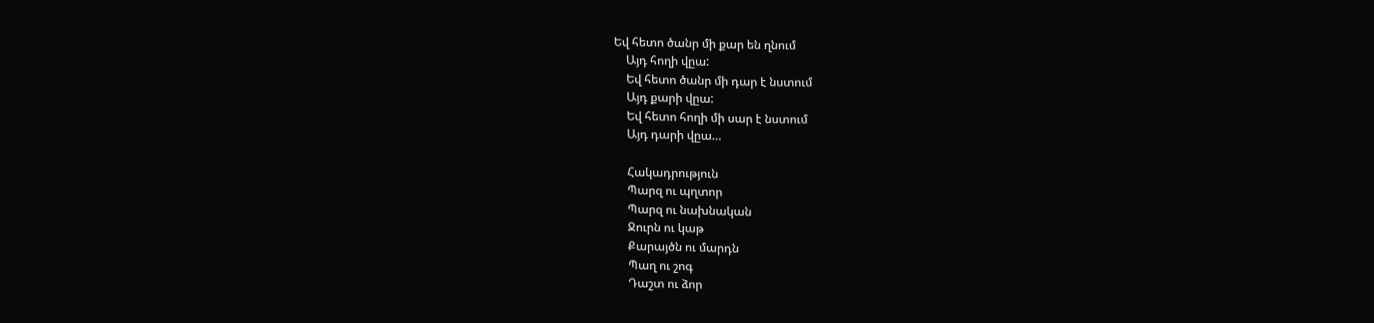Եվ հետո ծանր մի քար են ղնում
    Այդ հողի վըա:
    Եվ հետո ծանր մի դար է նստում
    Այդ քարի վըա:
    Եվ հետո հողի մի սար է նստում
    Այդ դարի վըա…

    Հակադրություն
    Պարզ ու պղտոր
    Պարզ ու նախնական
    Ջուրն ու կաթ
    Քարայծն ու մարդն
    Պաղ ու շոգ
    Դաշտ ու ձոր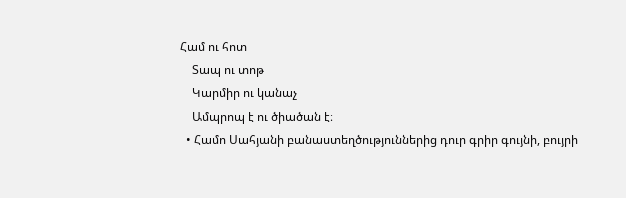Համ ու հոտ
    Տապ ու տոթ
    Կարմիր ու կանաչ
    Ամպրոպ է ու ծիածան է։
  • Համո Սահյանի բանաստեղծություններից դուր գրիր գույնի, բույրի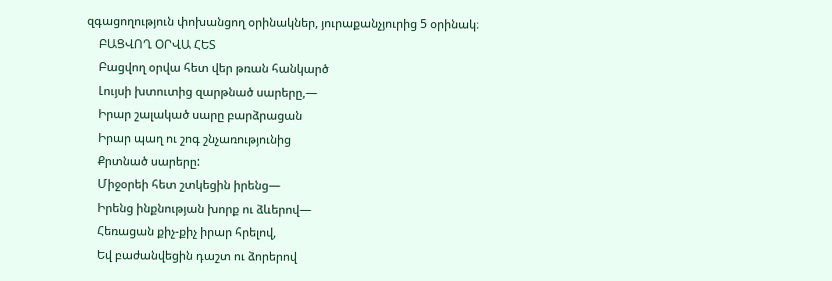զգացողություն փոխանցող օրինակներ, յուրաքանչյուրից 5 օրինակ։
    ԲԱՑՎՈՂ ՕՐՎԱ ՀԵՏ
    Բացվող օրվա հետ վեր թռան հանկարծ
    Լույսի խտուտից զարթնած սարերը,—
    Իրար շալակած սարը բարձրացան
    Իրար պաղ ու շոգ շնչառությունից
    Քրտնած սարերը:
    Միջօրեի հետ շտկեցին իրենց—
    Իրենց ինքնության խորք ու ձևերով—
    Հեռացան քիչ-քիչ իրար հրելով,
    Եվ բաժանվեցին դաշտ ու ձորերով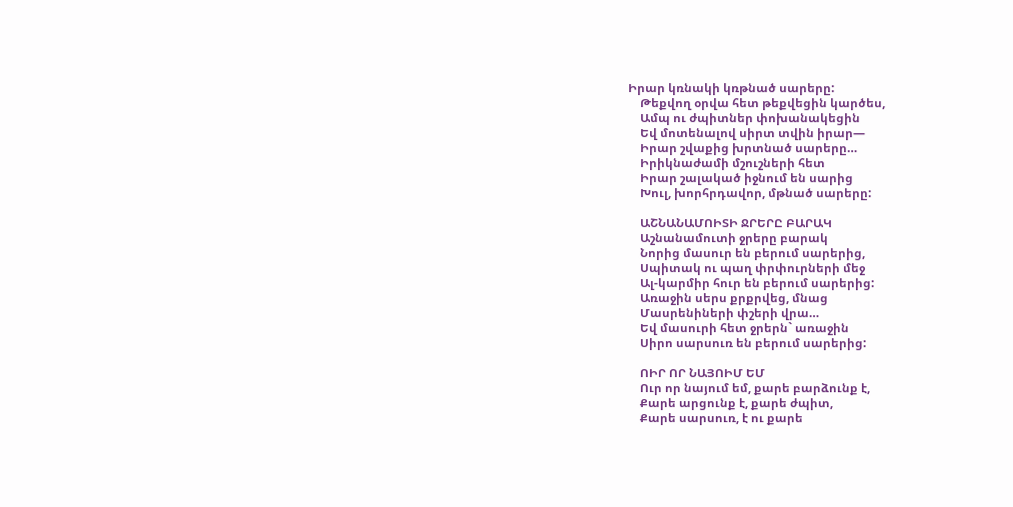Իրար կռնակի կռթնած սարերը:
    Թեքվող օրվա հետ թեքվեցին կարծես,
    Ամպ ու ժպիտներ փոխանակեցին
    Եվ մոտենալով սիրտ տվին իրար—
    Իրար շվաքից խրտնած սարերը…
    Իրիկնաժամի մշուշների հետ
    Իրար շալակած իջնում են սարից
    Խուլ, խորհրդավոր, մթնած սարերը:

    ԱՇՆԱՆԱՄՈԻՏԻ ՋՐԵՐԸ ԲԱՐԱԿ
    Աշնանամուտի ջրերը բարակ
    Նորից մասուր են բերում սարերից,
    Սպիտակ ու պաղ փրփուրների մեջ
    Ալ-կարմիր հուր են բերում սարերից:
    Առաջին սերս քրքրվեց, մնաց
    Մասրենիների փշերի վրա…
    Եվ մասուրի հետ ջրերն` առաջին
    Սիրո սարսուռ են բերում սարերից:

    ՈԻՐ ՈՐ ՆԱՅՈԻՄ ԵՄ
    Ուր որ նայում եմ, քարե բարձունք է,
    Քարե արցունք է, քարե ժպիտ,
    Քարե սարսուռ, է ու քարե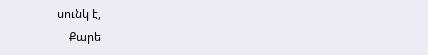սունկ է,
    Քարե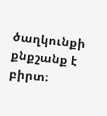ծաղկունքի քնքշանք է բիրտ։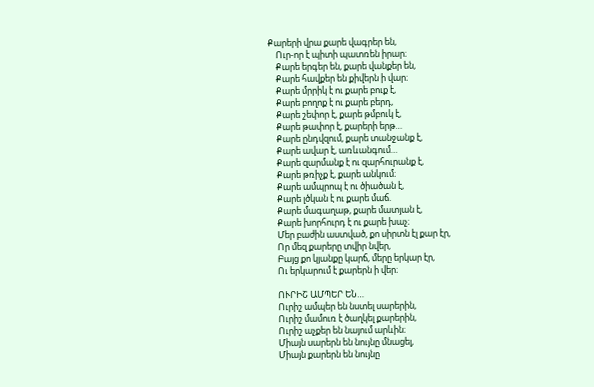Քարերի վրա քարե վագրեր են,
    Ուր-որ է պիտի պատռեն իրար։
    Քարե երգեր են, քարե վանքեր են,
    Քարե հավքեր են քիվերն ի վար։
    Քարե մրրիկ է ու քարե բուք է,
    Քարե բողոք է ու քարե բերդ,
    Քարե շեփոր է, քարե թմբուկ է,
    Քարե թափոր է, քարերի երթ…
    Քարե ընդվզում, քարե տանջանք է,
    Քարե ավար է, առևանգում…
    Քարե զարմանք է ու զարհուրանք է,
    Քարե թռիչք է, քարե անկում։
    Քարե ամպրոպ է ու ծիածան է,
    Քարե լծկան է ու քարե մաճ.
    Քարե մագաղաթ, քարե մատյան է,
    Քարե խորհուրդ է ու քարե խաչ։
    Մեր բաժին աստված, քո սիրտն էլ քար էր,
    Որ մեզ քարերը տվիր նվեր,
    Բայց քո կյանքը կարճ, մերը երկար էր,
    Ու երկարում է քարերն ի վեր։

    ՈՒՐԻՇ ԱՄՊԵՐ ԵՆ…
    Ուրիշ ամպեր են նստել սարերին,
    Ուրիշ մամուռ է ծաղկել քարերին,
    Ուրիշ աչքեր են նայում արևին։
    Միայն սարերն են նույնը մնացել,
    Միայն քարերն են նույնը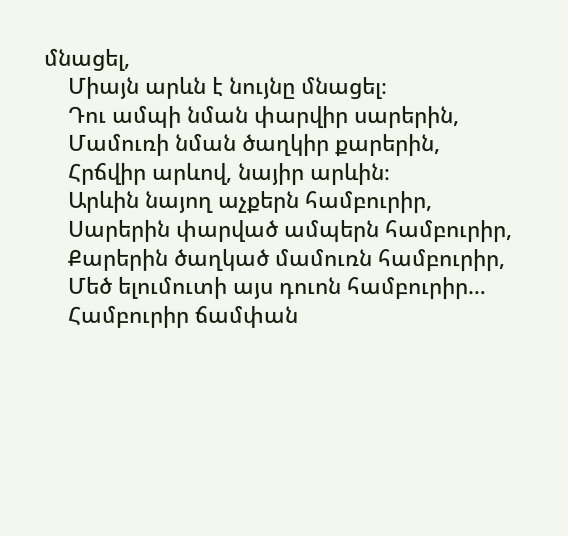մնացել,
    Միայն արևն է նույնը մնացել։
    Դու ամպի նման փարվիր սարերին,
    Մամուռի նման ծաղկիր քարերին,
    Հրճվիր արևով, նայիր արևին։
    Արևին նայող աչքերն համբուրիր,
    Սարերին փարված ամպերն համբուրիր,
    Քարերին ծաղկած մամուռն համբուրիր,
    Մեծ ելումուտի այս դուոն համբուրիր…
    Համբուրիր ճամփան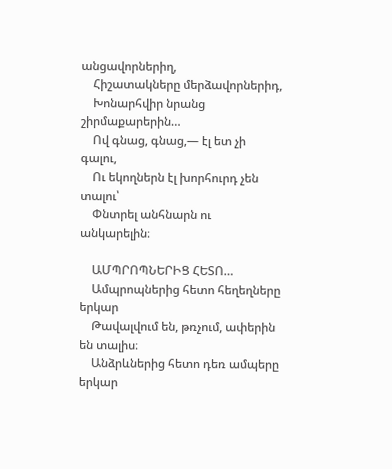անցավորներիղ,
    Հիշատակները մերձավորներիդ,
    Խոնարհվիր նրանց շիրմաքարերին…
    Ով գնաց, գնաց,— էլ ետ չի գալու,
    Ու եկողներն էլ խորհուրդ չեն տալու՝
    Փնտրել անհնարն ու անկարելին։

    ԱՄՊՐՈՊՆԵՐԻՑ ՀԵՏՈ…
    Ամպրոպներից հետո հեղեղները երկար
    Թավալվում են, թռչում, ափերին են տալիս։
    Անձրևներից հետո դեռ ամպերը երկար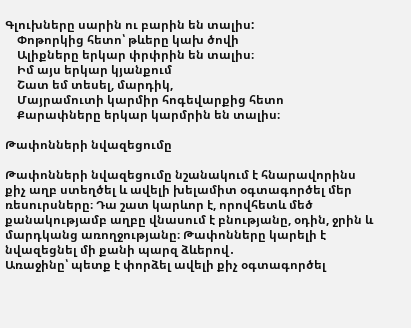Գլուխները սարին ու բարին են տալիս:
    Փոթորկից հետո՝ թևերը կախ ծովի
    Ալիքները երկար փրփրին են տալիս։
    Իմ այս երկար կյանքում
    Շատ եմ տեսել, մարդիկ,
    Մայրամուտի կարմիր հոգեվարքից հետո
    Քարափները երկար կարմրին են տալիս։

Թափոնների նվազեցումը

Թափոնների նվազեցումը նշանակում է հնարավորինս քիչ աղբ ստեղծել և ավելի խելամիտ օգտագործել մեր ռեսուրսները։ Դա շատ կարևոր է, որովհետև մեծ քանակությամբ աղբը վնասում է բնությանը, օդին, ջրին և մարդկանց առողջությանը։ Թափոնները կարելի է նվազեցնել մի քանի պարզ ձևերով․
Առաջինը՝ պետք է փորձել ավելի քիչ օգտագործել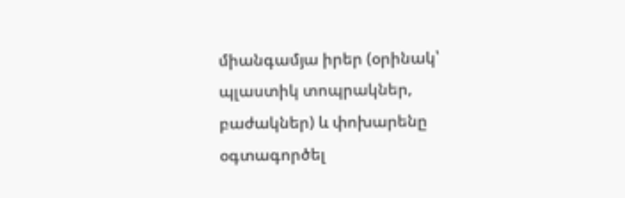միանգամյա իրեր (օրինակ՝ պլաստիկ տոպրակներ, բաժակներ) և փոխարենը օգտագործել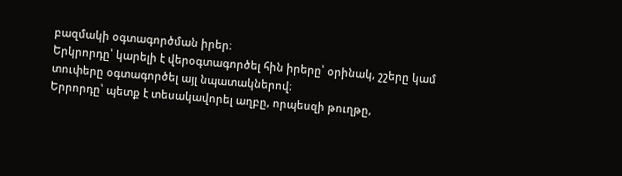բազմակի օգտագործման իրեր։
Երկրորդը՝ կարելի է վերօգտագործել հին իրերը՝ օրինակ, շշերը կամ տուփերը օգտագործել այլ նպատակներով։
Երրորդը՝ պետք է տեսակավորել աղբը, որպեսզի թուղթը,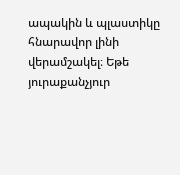ապակին և պլաստիկը հնարավոր լինի վերամշակել։ Եթե յուրաքանչյուր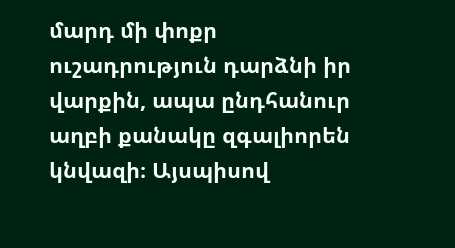մարդ մի փոքր ուշադրություն դարձնի իր վարքին, ապա ընդհանուր աղբի քանակը զգալիորեն կնվազի։ Այսպիսով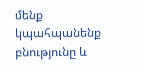մենք կպահպանենք բնությունը և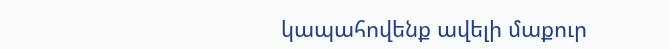կապահովենք ավելի մաքուր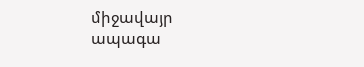միջավայր ապագա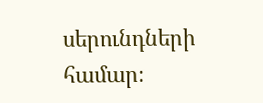սերունդների համար։